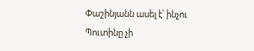Փաշինյանն ասել է՝ ինչու Պուտինը չի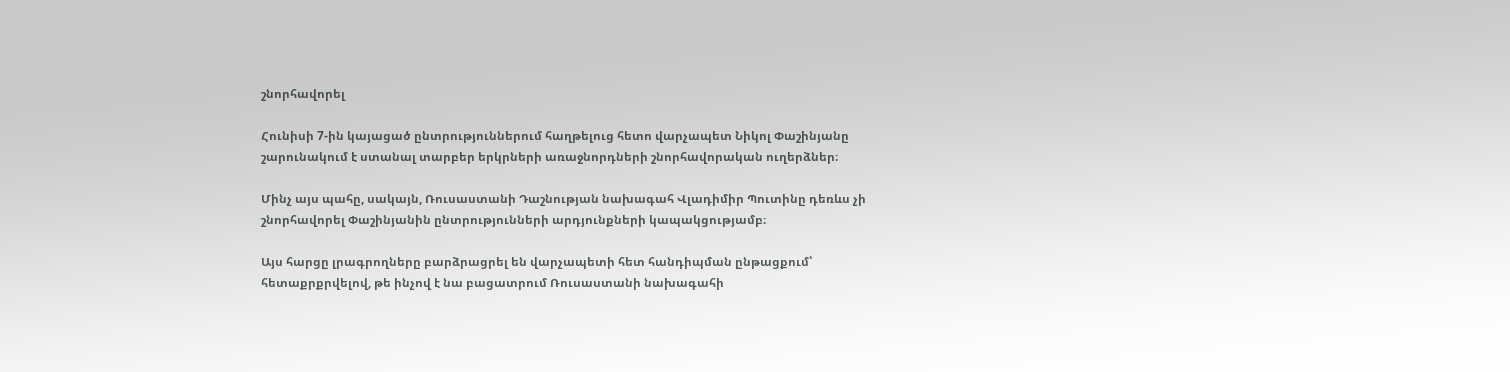շնորհավորել

Հունիսի 7-ին կայացած ընտրություններում հաղթելուց հետո վարչապետ Նիկոլ Փաշինյանը շարունակում է ստանալ տարբեր երկրների առաջնորդների շնորհավորական ուղերձներ։

Մինչ այս պահը, սակայն, Ռուսաստանի Դաշնության նախագահ Վլադիմիր Պուտինը դեռևս չի շնորհավորել Փաշինյանին ընտրությունների արդյունքների կապակցությամբ։

Այս հարցը լրագրողները բարձրացրել են վարչապետի հետ հանդիպման ընթացքում՝ հետաքրքրվելով, թե ինչով է նա բացատրում Ռուսաստանի նախագահի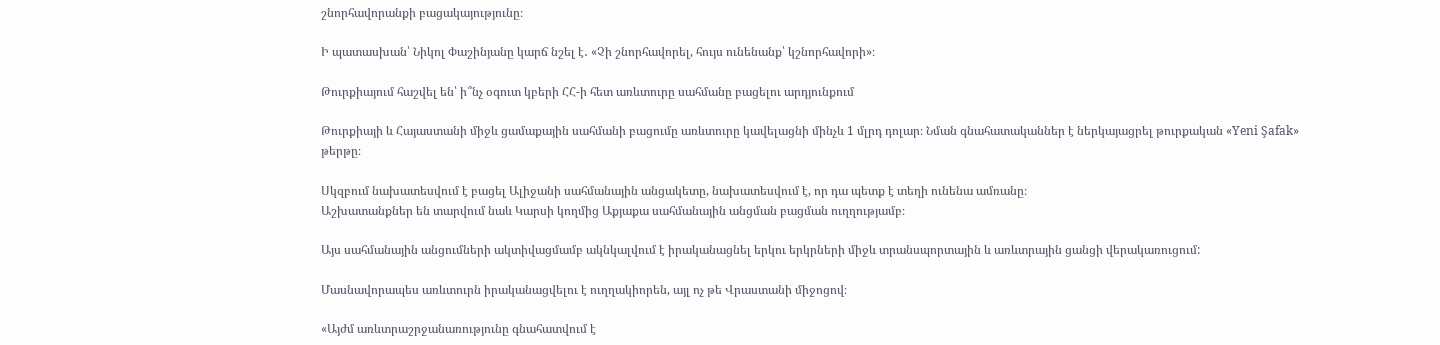շնորհավորանքի բացակայությունը։

Ի պատասխան՝ Նիկոլ Փաշինյանը կարճ նշել է․ «Չի շնորհավորել, հույս ունենանք՝ կշնորհավորի»։

Թուրքիայում հաշվել են՝ ի՞նչ օգուտ կբերի ՀՀ-ի հետ առևտուրը սահմանը բացելու արդյունքում

Թուրքիայի և Հայաստանի միջև ցամաքային սահմանի բացումը առևտուրը կավելացնի մինչև 1 մլրդ դոլար։ Նման գնահատականներ է ներկայացրել թուրքական «Yeni Şafak» թերթը։

Սկզբում նախատեսվում է բացել Ալիջանի սահմանային անցակետը, նախատեսվում է, որ դա պետք է տեղի ունենա ամռանը։
Աշխատանքներ են տարվում նաև Կարսի կողմից Աքյաքա սահմանային անցման բացման ուղղությամբ։

Այս սահմանային անցումների ակտիվացմամբ ակնկալվում է իրականացնել երկու երկրների միջև տրանսպորտային և առևտրային ցանցի վերակառուցում:

Մասնավորապես առևտուրն իրականացվելու է ուղղակիորեն, այլ ոչ թե Վրաստանի միջոցով։

«Այժմ առևտրաշրջանառությունը գնահատվում է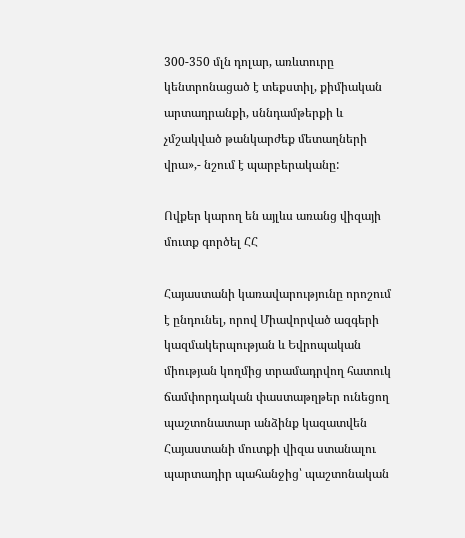300-350 մլն դոլար, առևտուրը կենտրոնացած է տեքստիլ, քիմիական արտադրանքի, սննդամթերքի և չմշակված թանկարժեք մետաղների վրա»,- նշում է պարբերականը:

Ովքեր կարող են այլևս առանց վիզայի մուտք գործել ՀՀ

Հայաստանի կառավարությունը որոշում է ընդունել, որով Միավորված ազգերի կազմակերպության և Եվրոպական միության կողմից տրամադրվող հատուկ ճամփորդական փաստաթղթեր ունեցող պաշտոնատար անձինք կազատվեն Հայաստանի մուտքի վիզա ստանալու պարտադիր պահանջից՝ պաշտոնական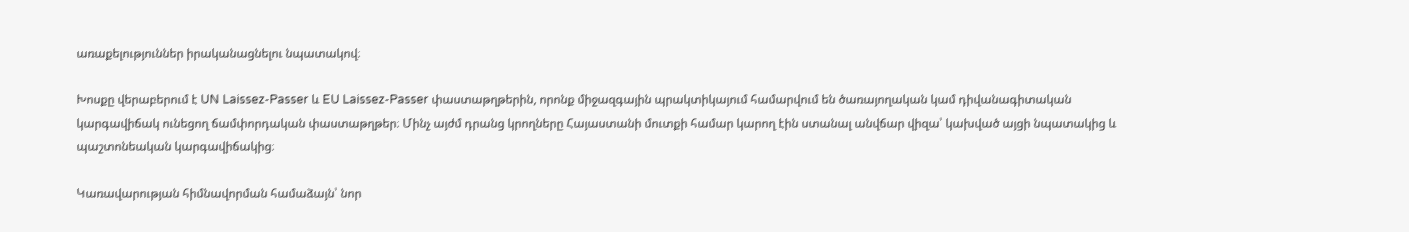առաքելություններ իրականացնելու նպատակով։

Խոսքը վերաբերում է UN Laissez-Passer և EU Laissez-Passer փաստաթղթերին, որոնք միջազգային պրակտիկայում համարվում են ծառայողական կամ դիվանագիտական կարգավիճակ ունեցող ճամփորդական փաստաթղթեր։ Մինչ այժմ դրանց կրողները Հայաստանի մուտքի համար կարող էին ստանալ անվճար վիզա՝ կախված այցի նպատակից և պաշտոնեական կարգավիճակից։

Կառավարության հիմնավորման համաձայն՝ նոր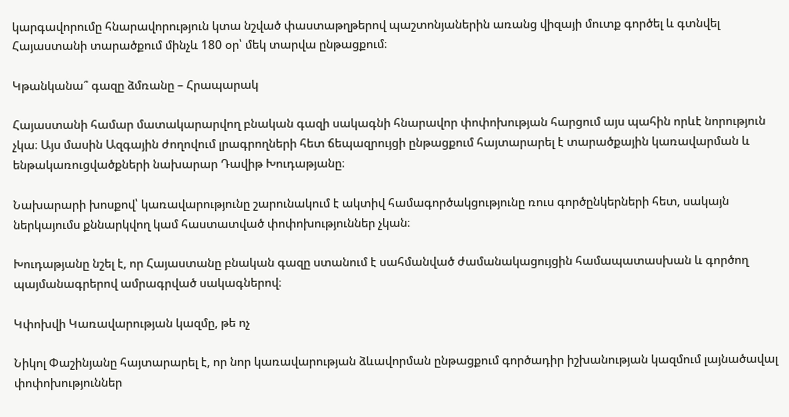կարգավորումը հնարավորություն կտա նշված փաստաթղթերով պաշտոնյաներին առանց վիզայի մուտք գործել և գտնվել Հայաստանի տարածքում մինչև 180 օր՝ մեկ տարվա ընթացքում։

Կթանկանա՞ գազը ձմռանը – Հրապարակ

Հայաստանի համար մատակարարվող բնական գազի սակագնի հնարավոր փոփոխության հարցում այս պահին որևէ նորություն չկա։ Այս մասին Ազգային ժողովում լրագրողների հետ ճեպազրույցի ընթացքում հայտարարել է տարածքային կառավարման և ենթակառուցվածքների նախարար Դավիթ Խուդաթյանը։

Նախարարի խոսքով՝ կառավարությունը շարունակում է ակտիվ համագործակցությունը ռուս գործընկերների հետ, սակայն ներկայումս քննարկվող կամ հաստատված փոփոխություններ չկան։

Խուդաթյանը նշել է, որ Հայաստանը բնական գազը ստանում է սահմանված ժամանակացույցին համապատասխան և գործող պայմանագրերով ամրագրված սակագներով։

Կփոխվի Կառավարության կազմը, թե ոչ

Նիկոլ Փաշինյանը հայտարարել է, որ նոր կառավարության ձևավորման ընթացքում գործադիր իշխանության կազմում լայնածավալ փոփոխություններ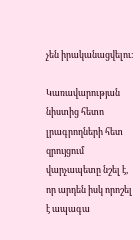չեն իրականացվելու։

Կառավարության նիստից հետո լրագրողների հետ զրույցում վարչապետը նշել է, որ արդեն իսկ որոշել է ապագա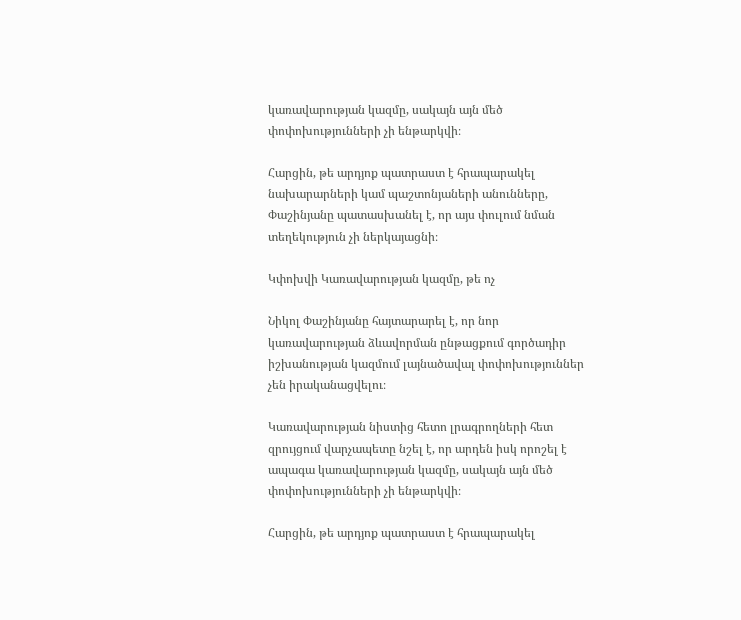կառավարության կազմը, սակայն այն մեծ փոփոխությունների չի ենթարկվի։

Հարցին, թե արդյոք պատրաստ է հրապարակել նախարարների կամ պաշտոնյաների անունները, Փաշինյանը պատասխանել է, որ այս փուլում նման տեղեկություն չի ներկայացնի։

Կփոխվի Կառավարության կազմը, թե ոչ

Նիկոլ Փաշինյանը հայտարարել է, որ նոր կառավարության ձևավորման ընթացքում գործադիր իշխանության կազմում լայնածավալ փոփոխություններ չեն իրականացվելու։

Կառավարության նիստից հետո լրագրողների հետ զրույցում վարչապետը նշել է, որ արդեն իսկ որոշել է ապագա կառավարության կազմը, սակայն այն մեծ փոփոխությունների չի ենթարկվի։

Հարցին, թե արդյոք պատրաստ է հրապարակել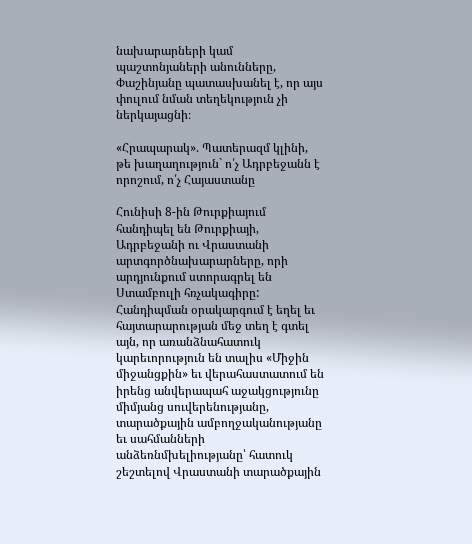նախարարների կամ պաշտոնյաների անունները, Փաշինյանը պատասխանել է, որ այս փուլում նման տեղեկություն չի ներկայացնի։

«Հրապարակ». Պատերազմ կլինի, թե խաղաղություն` ո՛չ Ադրբեջանն է որոշում, ո՛չ Հայաստանը

Հունիսի 8-ին Թուրքիայում հանդիպել են Թուրքիայի, Ադրբեջանի ու Վրաստանի արտգործնախարարները, որի արդյունքում ստորագրել են Ստամբուլի հռչակագիրը: Հանդիպման օրակարգում է եղել եւ հայտարարության մեջ տեղ է գտել այն, որ առանձնահատուկ կարեւորություն են տալիս «Միջին միջանցքին» եւ վերահաստատում են իրենց անվերապահ աջակցությունը միմյանց սուվերենությանը, տարածքային ամբողջականությանը եւ սահմանների անձեռնմխելիությանը՝ հատուկ շեշտելով Վրաստանի տարածքային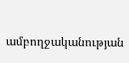ամբողջականության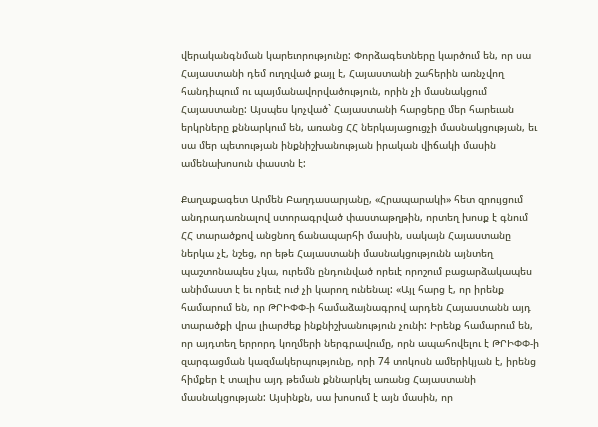վերականգնման կարեւորությունը: Փորձագետները կարծում են, որ սա Հայաստանի դեմ ուղղված քայլ է, Հայաստանի շահերին առնչվող հանդիպում ու պայմանավորվածություն, որին չի մասնակցում Հայաստանը: Այսպես կոչված` Հայաստանի հարցերը մեր հարեւան երկրները քննարկում են, առանց ՀՀ ներկայացուցչի մասնակցության, եւ սա մեր պետության ինքնիշխանության իրական վիճակի մասին ամենախոսուն փաստն է:

Քաղաքագետ Արմեն Բաղդասարյանը, «Հրապարակի» հետ զրույցում անդրադառնալով ստորագրված փաստաթղթին, որտեղ խոսք է գնում ՀՀ տարածքով անցնող ճանապարհի մասին, սակայն Հայաստանը ներկա չէ, նշեց, որ եթե Հայաստանի մասնակցությունն այնտեղ պաշտոնապես չկա, ուրեմն ընդունված որեւէ որոշում բացարձակապես անիմաստ է եւ որեւէ ուժ չի կարող ունենալ: «Այլ հարց է, որ իրենք համարում են, որ ԹՐԻՓՓ-ի համաձայնագրով արդեն Հայաստանն այդ տարածքի վրա լիարժեք ինքնիշխանություն չունի: Իրենք համարում են, որ այդտեղ երրորդ կողմերի ներգրավումը, որն ապահովելու է ԹՐԻՓՓ-ի զարգացման կազմակերպությունը, որի 74 տոկոսն ամերիկյան է, իրենց հիմքեր է տալիս այդ թեման քննարկել առանց Հայաստանի մասնակցության: Այսինքն, սա խոսում է այն մասին, որ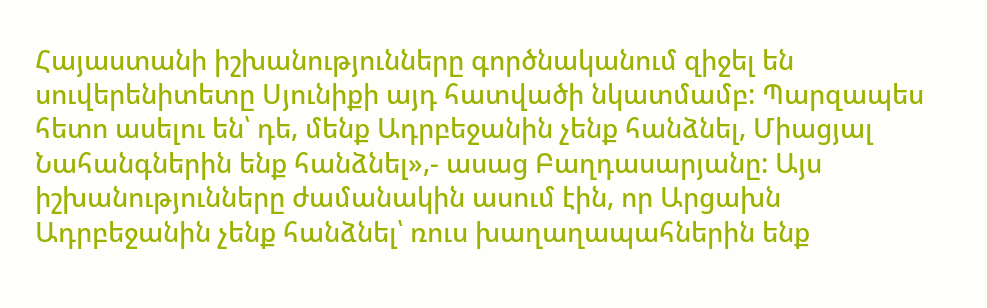Հայաստանի իշխանությունները գործնականում զիջել են սուվերենիտետը Սյունիքի այդ հատվածի նկատմամբ: Պարզապես հետո ասելու են՝ դե, մենք Ադրբեջանին չենք հանձնել, Միացյալ Նահանգներին ենք հանձնել»,- ասաց Բաղդասարյանը: Այս իշխանությունները ժամանակին ասում էին, որ Արցախն Ադրբեջանին չենք հանձնել՝ ռուս խաղաղապահներին ենք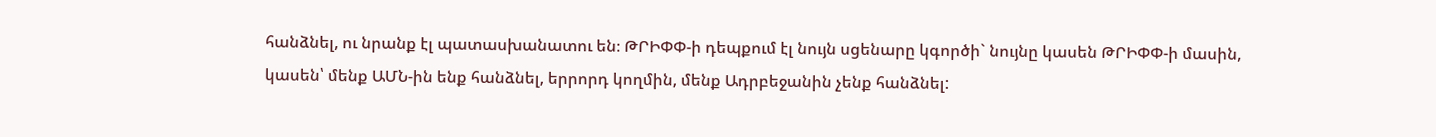հանձնել, ու նրանք էլ պատասխանատու են։ ԹՐԻՓՓ-ի դեպքում էլ նույն սցենարը կգործի` նույնը կասեն ԹՐԻՓՓ-ի մասին, կասեն՝ մենք ԱՄՆ-ին ենք հանձնել, երրորդ կողմին, մենք Ադրբեջանին չենք հանձնել: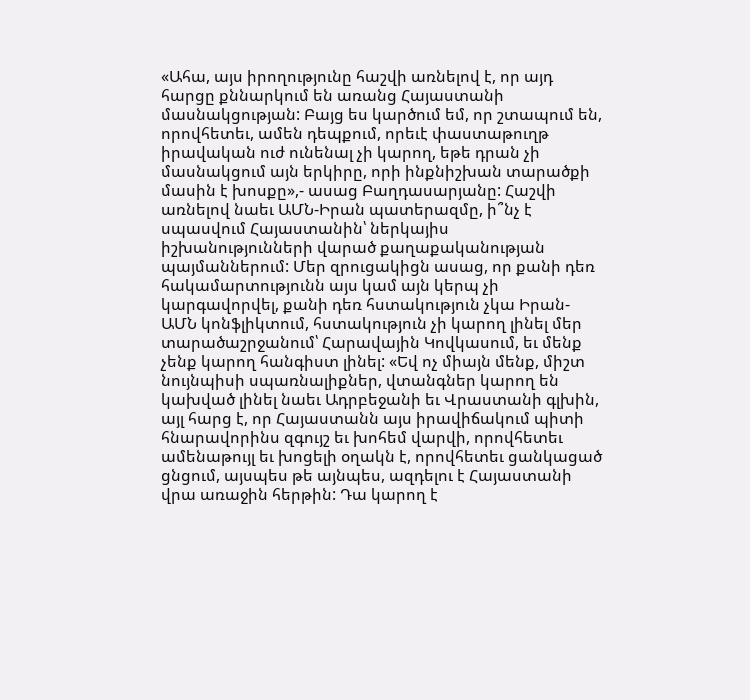«Ահա, այս իրողությունը հաշվի առնելով է, որ այդ հարցը քննարկում են առանց Հայաստանի մասնակցության: Բայց ես կարծում եմ, որ շտապում են, որովհետեւ, ամեն դեպքում, որեւէ փաստաթուղթ իրավական ուժ ունենալ չի կարող, եթե դրան չի մասնակցում այն երկիրը, որի ինքնիշխան տարածքի մասին է խոսքը»,- ասաց Բաղդասարյանը: Հաշվի առնելով նաեւ ԱՄՆ-Իրան պատերազմը, ի՞նչ է սպասվում Հայաստանին՝ ներկայիս իշխանությունների վարած քաղաքականության պայմաններում: Մեր զրուցակիցն ասաց, որ քանի դեռ հակամարտությունն այս կամ այն կերպ չի կարգավորվել, քանի դեռ հստակություն չկա Իրան-ԱՄՆ կոնֆլիկտում, հստակություն չի կարող լինել մեր տարածաշրջանում՝ Հարավային Կովկասում, եւ մենք չենք կարող հանգիստ լինել: «Եվ ոչ միայն մենք, միշտ նույնպիսի սպառնալիքներ, վտանգներ կարող են կախված լինել նաեւ Ադրբեջանի եւ Վրաստանի գլխին, այլ հարց է, որ Հայաստանն այս իրավիճակում պիտի հնարավորինս զգույշ եւ խոհեմ վարվի, որովհետեւ ամենաթույլ եւ խոցելի օղակն է, որովհետեւ ցանկացած ցնցում, այսպես թե այնպես, ազդելու է Հայաստանի վրա առաջին հերթին: Դա կարող է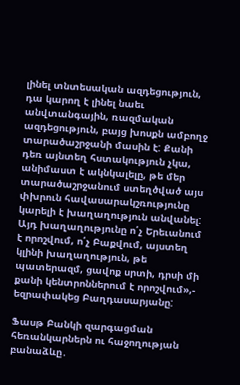լինել տնտեսական ազդեցություն, դա կարող է լինել նաեւ անվտանգային, ռազմական ազդեցություն, բայց խոսքն ամբողջ տարածաշրջանի մասին է: Քանի դեռ այնտեղ հստակություն չկա, անիմաստ է ակնկալելը, թե մեր տարածաշրջանում ստեղծված այս փխրուն հավասարակշռությունը կարելի է խաղաղություն անվանել: Այդ խաղաղությունը ո՛չ Երեւանում է որոշվում, ո՛չ Բաքվում, այստեղ կլինի խաղաղություն, թե պատերազմ, ցավոք սրտի, դրսի մի քանի կենտրոններում է որոշվում»,- եզրափակեց Բաղդասարյանը:

Ֆասթ Բանկի զարգացման հեռանկարներն ու հաջողության բանաձևը․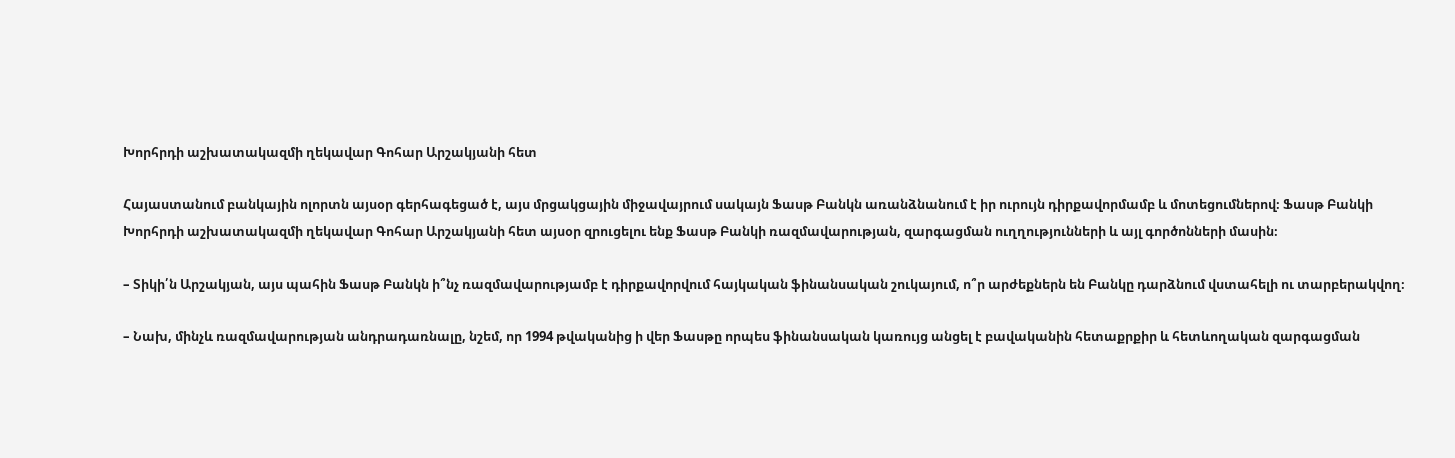Խորհրդի աշխատակազմի ղեկավար Գոհար Արշակյանի հետ

Հայաստանում բանկային ոլորտն այսօր գերհագեցած է, այս մրցակցային միջավայրում սակայն Ֆասթ Բանկն առանձնանում է իր ուրույն դիրքավորմամբ և մոտեցումներով։ Ֆասթ Բանկի Խորհրդի աշխատակազմի ղեկավար Գոհար Արշակյանի հետ այսօր զրուցելու ենք Ֆասթ Բանկի ռազմավարության, զարգացման ուղղությունների և այլ գործոնների մասին։

– Տիկի՛ն Արշակյան, այս պահին Ֆասթ Բանկն ի՞նչ ռազմավարությամբ է դիրքավորվում հայկական ֆինանսական շուկայում, ո՞ր արժեքներն են Բանկը դարձնում վստահելի ու տարբերակվող։

– Նախ, մինչև ռազմավարության անդրադառնալը, նշեմ, որ 1994 թվականից ի վեր Ֆասթը որպես ֆինանսական կառույց անցել է բավականին հետաքրքիր և հետևողական զարգացման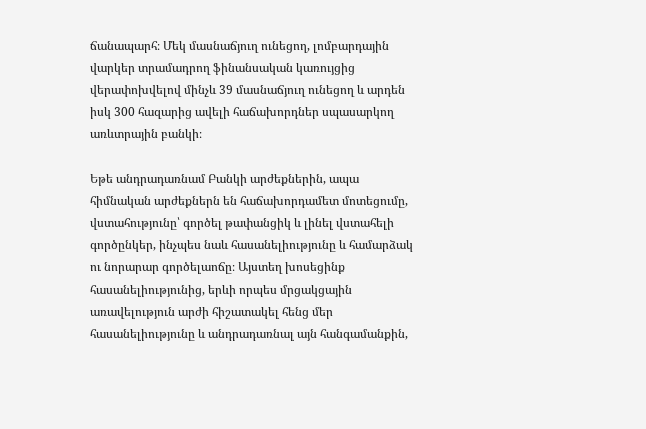ճանապարհ։ Մեկ մասնաճյուղ ունեցող, լոմբարդային վարկեր տրամադրող ֆինանսական կառույցից վերափոխվելով մինչև 39 մասնաճյուղ ունեցող և արդեն իսկ 300 հազարից ավելի հաճախորդներ սպասարկող առևտրային բանկի։

Եթե անդրադառնամ Բանկի արժեքներին, ապա հիմնական արժեքներն են հաճախորդամետ մոտեցումը, վստահությունը՝ գործել թափանցիկ և լինել վստահելի գործընկեր, ինչպես նաև հասանելիությունը և համարձակ ու նորարար գործելաոճը։ Այստեղ խոսեցինք հասանելիությունից, երևի որպես մրցակցային առավելություն արժի հիշատակել հենց մեր հասանելիությունը և անդրադառնալ այն հանգամանքին,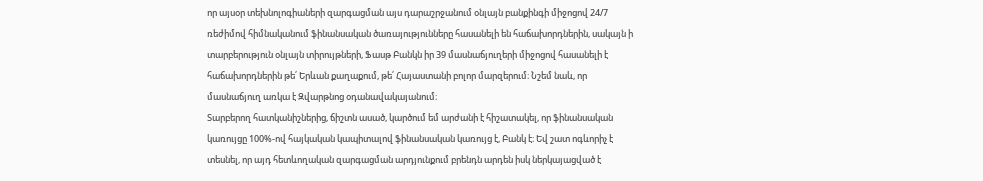որ այսօր տեխնոլոգիաների զարգացման այս դարաշրջանում օնլայն բանքինգի միջոցով 24/7 ռեժիմով հիմնականում ֆինանսական ծառայությունները հասանելի են հաճախորդներին, սակայն ի տարբերություն օնլայն տիրույթների, Ֆասթ Բանկն իր 39 մասնաճյուղերի միջոցով հասանելի է հաճախորդներին թե՛ Երևան քաղաքում, թե՛ Հայաստանի բոլոր մարզերում։ Նշեմ նաև, որ մասնաճյուղ առկա է Զվարթնոց օդանավակայանում։
Տարբերող հատկանիշներից, ճիշտն ասած, կարծում եմ արժանի է հիշատակել, որ ֆինանսական կառույցը 100%-ով հայկական կապիտալով ֆինանսական կառույց է, Բանկ է։ Եվ շատ ոգևորիչ է տեսնել, որ այդ հետևողական զարգացման արդյունքում բրենդն արդեն իսկ ներկայացված է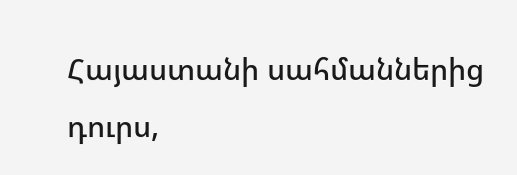Հայաստանի սահմաններից դուրս,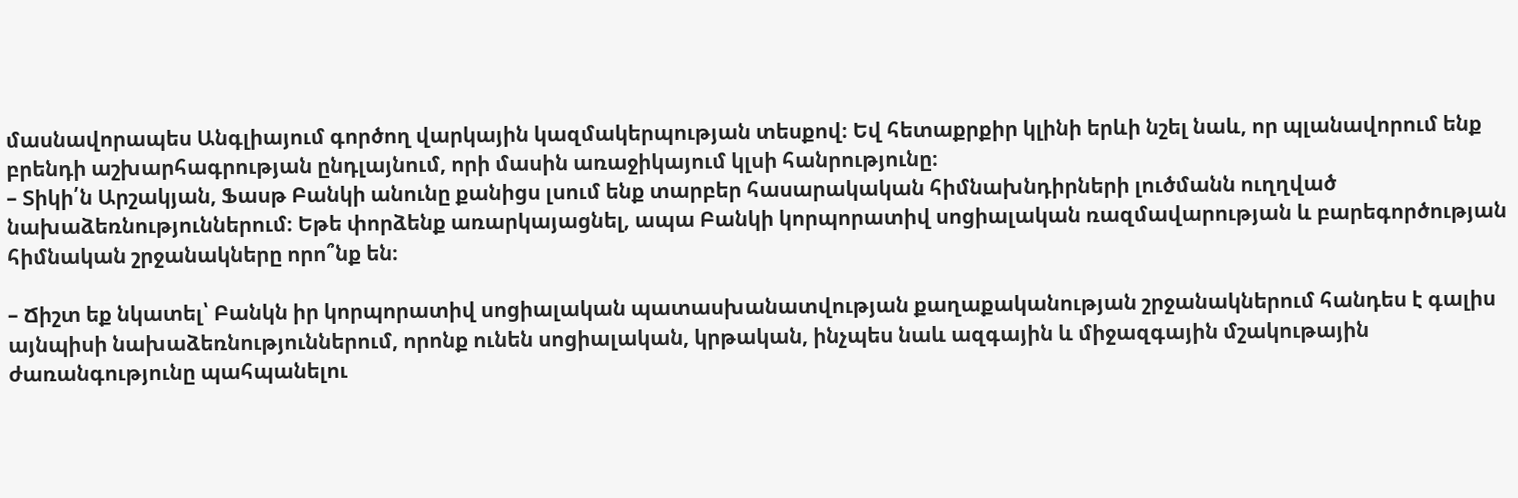մասնավորապես Անգլիայում գործող վարկային կազմակերպության տեսքով։ Եվ հետաքրքիր կլինի երևի նշել նաև, որ պլանավորում ենք բրենդի աշխարհագրության ընդլայնում, որի մասին առաջիկայում կլսի հանրությունը։
– Տիկի՛ն Արշակյան, Ֆասթ Բանկի անունը քանիցս լսում ենք տարբեր հասարակական հիմնախնդիրների լուծմանն ուղղված նախաձեռնություններում։ Եթե փորձենք առարկայացնել, ապա Բանկի կորպորատիվ սոցիալական ռազմավարության և բարեգործության հիմնական շրջանակները որո՞նք են։

– Ճիշտ եք նկատել՝ Բանկն իր կորպորատիվ սոցիալական պատասխանատվության քաղաքականության շրջանակներում հանդես է գալիս այնպիսի նախաձեռնություններում, որոնք ունեն սոցիալական, կրթական, ինչպես նաև ազգային և միջազգային մշակութային ժառանգությունը պահպանելու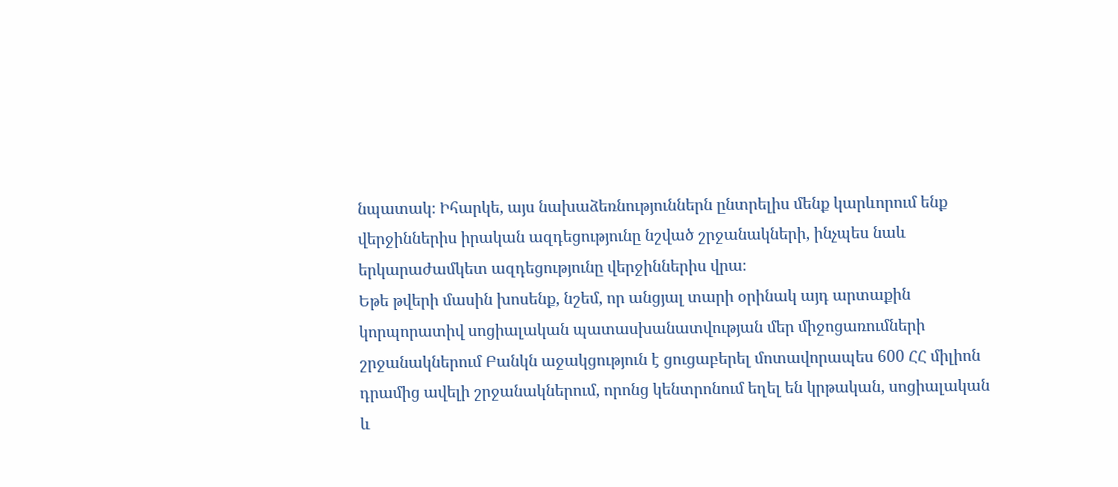նպատակ։ Իհարկե, այս նախաձեռնություններն ընտրելիս մենք կարևորում ենք վերջիններիս իրական ազդեցությունը նշված շրջանակների, ինչպես նաև երկարաժամկետ ազդեցությունը վերջիններիս վրա։
Եթե թվերի մասին խոսենք, նշեմ, որ անցյալ տարի օրինակ այդ արտաքին կորպորատիվ սոցիալական պատասխանատվության մեր միջոցառումների շրջանակներում Բանկն աջակցություն է ցուցաբերել մոտավորապես 600 ՀՀ միլիոն դրամից ավելի շրջանակներում, որոնց կենտրոնում եղել են կրթական, սոցիալական և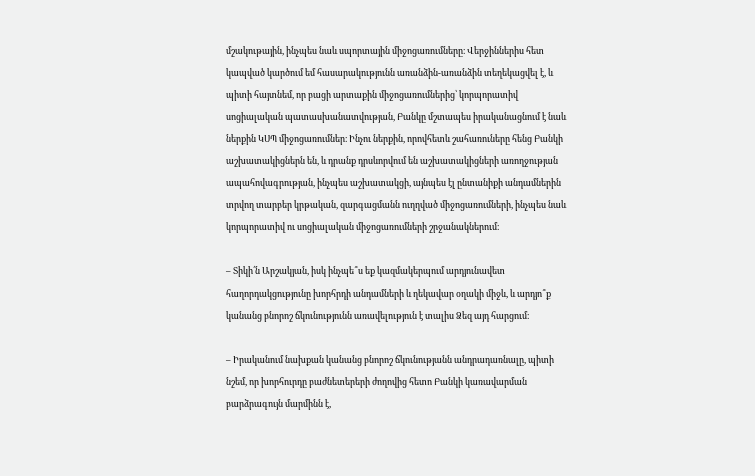մշակութային, ինչպես նաև սպորտային միջոցառումները։ Վերջիններիս հետ կապված կարծում եմ հասարակությունն առանձին-առանձին տեղեկացվել է, և պիտի հայտնեմ, որ բացի արտաքին միջոցառումներից՝ կորպորատիվ սոցիալական պատասխանատվության, Բանկը մշտապես իրականացնում է նաև ներքին ԿՍՊ միջոցառումներ։ Ինչու ներքին, որովհետև շահառուները հենց Բանկի աշխատակիցներն են, և դրանք դրսևորվում են աշխատակիցների առողջության ապահովագրության, ինչպես աշխատակցի, այնպես էլ ընտանիքի անդամներին տրվող տարբեր կրթական, զարգացմանն ուղղված միջոցառումների, ինչպես նաև կորպորատիվ ու սոցիալական միջոցառումների շրջանակներում։

– Տիկի՛ն Արշակյան, իսկ ինչպե՞ս եք կազմակերպում արդյունավետ հաղորդակցությունը խորհրդի անդամների և ղեկավար օղակի միջև, և արդյո՞ք կանանց բնորոշ ճկունությունն առավելություն է տալիս Ձեզ այդ հարցում։

– Իրականում նախքան կանանց բնորոշ ճկունությանն անդրադառնալը, պիտի նշեմ, որ խորհուրդը բաժնետերերի ժողովից հետո Բանկի կառավարման բարձրագույն մարմինն է,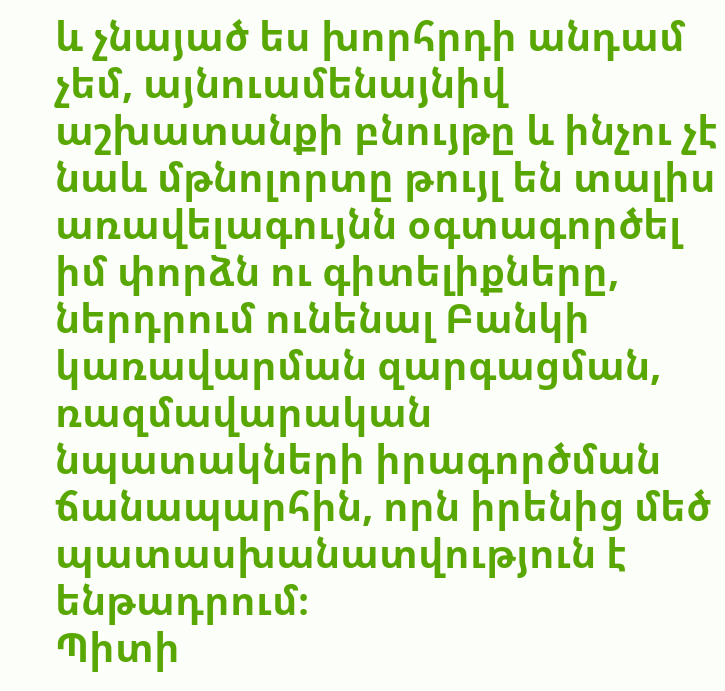և չնայած ես խորհրդի անդամ չեմ, այնուամենայնիվ աշխատանքի բնույթը և ինչու չէ նաև մթնոլորտը թույլ են տալիս առավելագույնն օգտագործել իմ փորձն ու գիտելիքները, ներդրում ունենալ Բանկի կառավարման զարգացման, ռազմավարական նպատակների իրագործման ճանապարհին, որն իրենից մեծ պատասխանատվություն է ենթադրում։
Պիտի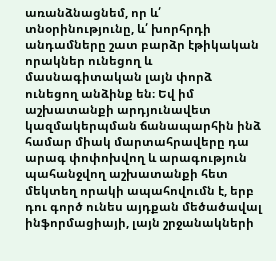առանձնացնեմ, որ և՛ տնօրինությունը, և՛ խորհրդի անդամները շատ բարձր էթիկական որակներ ունեցող և մասնագիտական լայն փորձ ունեցող անձինք են։ Եվ իմ աշխատանքի արդյունավետ կազմակերպման ճանապարհին ինձ համար միակ մարտահրավերը դա արագ փոփոխվող և արագություն պահանջվող աշխատանքի հետ մեկտեղ որակի ապահովումն է, երբ դու գործ ունես այդքան մեծածավալ ինֆորմացիայի, լայն շրջանակների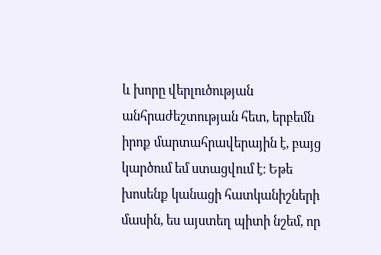և խորը վերլուծության անհրաժեշտության հետ, երբեմն իրոք մարտահրավերային է, բայց կարծում եմ ստացվում է։ Եթե խոսենք կանացի հատկանիշների մասին, ես այստեղ պիտի նշեմ, որ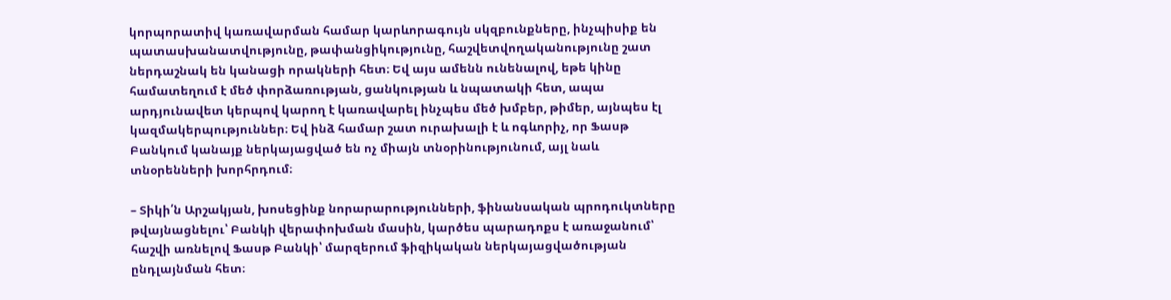կորպորատիվ կառավարման համար կարևորագույն սկզբունքները, ինչպիսիք են պատասխանատվությունը, թափանցիկությունը, հաշվետվողականությունը շատ ներդաշնակ են կանացի որակների հետ։ Եվ այս ամենն ունենալով, եթե կինը համատեղում է մեծ փորձառության, ցանկության և նպատակի հետ, ապա արդյունավետ կերպով կարող է կառավարել ինչպես մեծ խմբեր, թիմեր, այնպես էլ կազմակերպություններ։ Եվ ինձ համար շատ ուրախալի է և ոգևորիչ, որ Ֆասթ Բանկում կանայք ներկայացված են ոչ միայն տնօրինությունում, այլ նաև տնօրենների խորհրդում։

– Տիկի՛ն Արշակյան, խոսեցինք նորարարությունների, ֆինանսական պրոդուկտները թվայնացնելու՝ Բանկի վերափոխման մասին, կարծես պարադոքս է առաջանում՝ հաշվի առնելով Ֆասթ Բանկի՝ մարզերում ֆիզիկական ներկայացվածության ընդլայնման հետ։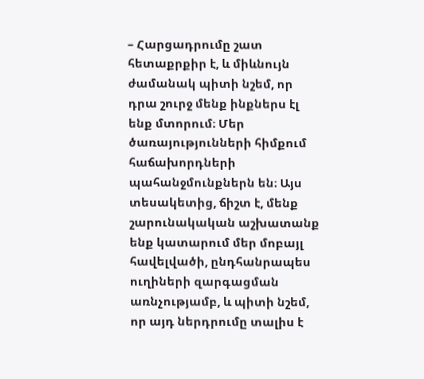– Հարցադրումը շատ հետաքրքիր է, և միևնույն ժամանակ պիտի նշեմ, որ դրա շուրջ մենք ինքներս էլ ենք մտորում։ Մեր ծառայությունների հիմքում հաճախորդների պահանջմունքներն են։ Այս տեսակետից, ճիշտ է, մենք շարունակական աշխատանք ենք կատարում մեր մոբայլ հավելվածի, ընդհանրապես ուղիների զարգացման առնչությամբ, և պիտի նշեմ, որ այդ ներդրումը տալիս է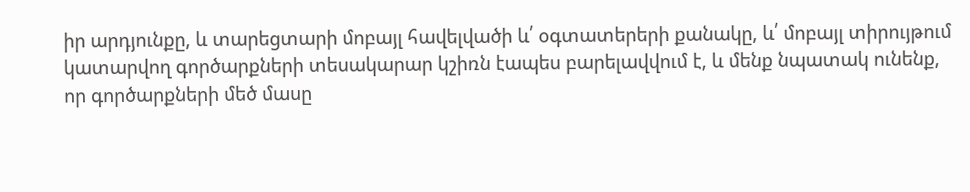իր արդյունքը, և տարեցտարի մոբայլ հավելվածի և՛ օգտատերերի քանակը, և՛ մոբայլ տիրույթում կատարվող գործարքների տեսակարար կշիռն էապես բարելավվում է, և մենք նպատակ ունենք, որ գործարքների մեծ մասը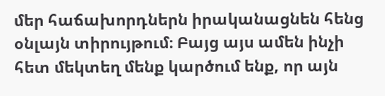մեր հաճախորդներն իրականացնեն հենց օնլայն տիրույթում։ Բայց այս ամեն ինչի հետ մեկտեղ մենք կարծում ենք, որ այն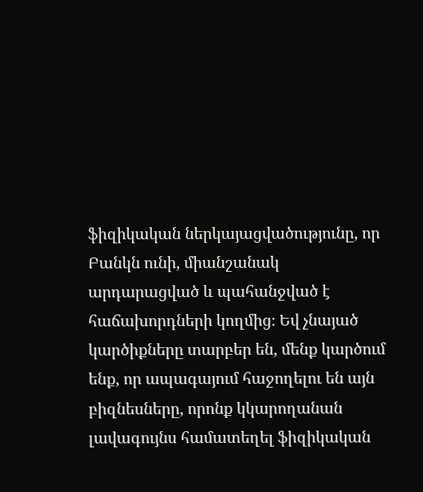ֆիզիկական ներկայացվածությունը, որ Բանկն ունի, միանշանակ արդարացված և պահանջված է հաճախորդների կողմից։ Եվ չնայած կարծիքները տարբեր են, մենք կարծում ենք, որ ապագայում հաջողելու են այն բիզնեսները, որոնք կկարողանան լավագույնս համատեղել ֆիզիկական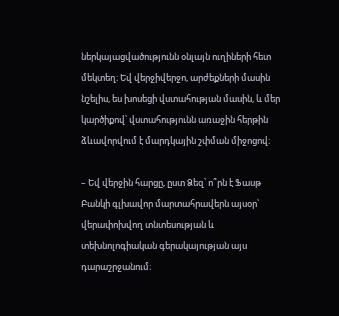ներկայացվածությունն օնլայն ուղիների հետ մեկտեղ։ Եվ վերջիվերջո, արժեքների մասին նշելիս, ես խոսեցի վստահության մասին, և մեր կարծիքով՝ վստահությունն առաջին հերթին ձևավորվում է մարդկային շփման միջոցով։

– Եվ վերջին հարցը, ըստ Ձեզ՝ ո՞րն է Ֆասթ Բանկի գլխավոր մարտահրավերն այսօր՝ վերափոխվող տնտեսության և տեխնոլոգիական գերակայության այս դարաշրջանում։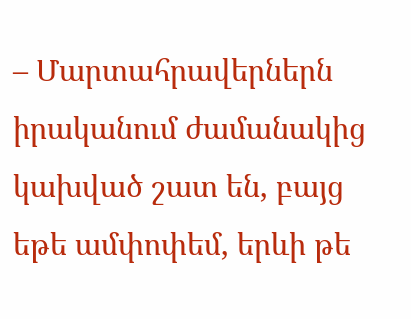– Մարտահրավերներն իրականում ժամանակից կախված շատ են, բայց եթե ամփոփեմ, երևի թե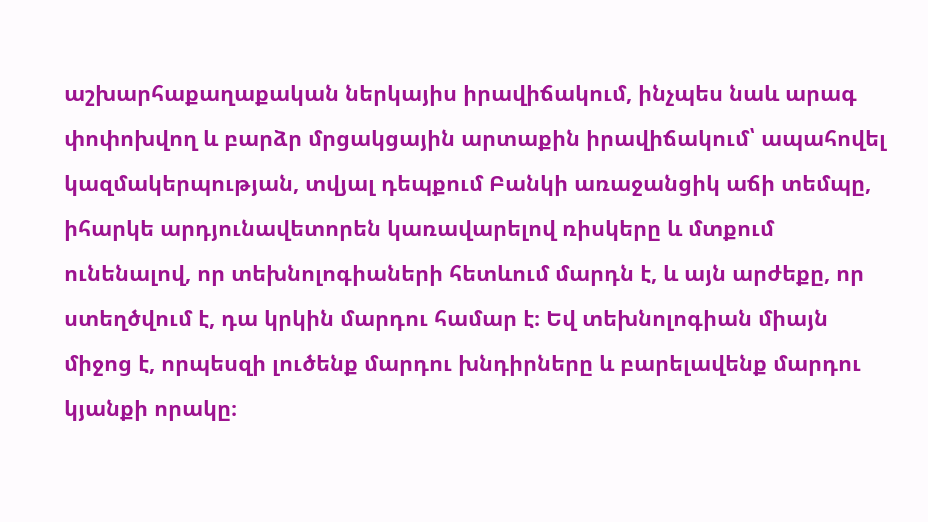աշխարհաքաղաքական ներկայիս իրավիճակում, ինչպես նաև արագ փոփոխվող և բարձր մրցակցային արտաքին իրավիճակում՝ ապահովել կազմակերպության, տվյալ դեպքում Բանկի առաջանցիկ աճի տեմպը, իհարկե արդյունավետորեն կառավարելով ռիսկերը և մտքում ունենալով, որ տեխնոլոգիաների հետևում մարդն է, և այն արժեքը, որ ստեղծվում է, դա կրկին մարդու համար է։ Եվ տեխնոլոգիան միայն միջոց է, որպեսզի լուծենք մարդու խնդիրները և բարելավենք մարդու կյանքի որակը։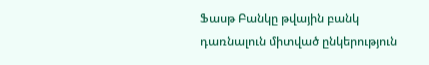Ֆասթ Բանկը թվային բանկ դառնալուն միտված ընկերություն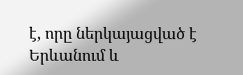է, որը ներկայացված է Երևանում և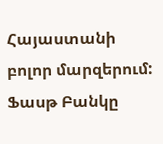Հայաստանի բոլոր մարզերում:
Ֆասթ Բանկը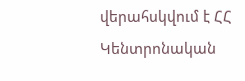վերահսկվում է ՀՀ Կենտրոնական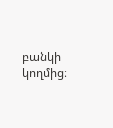բանկի կողմից։